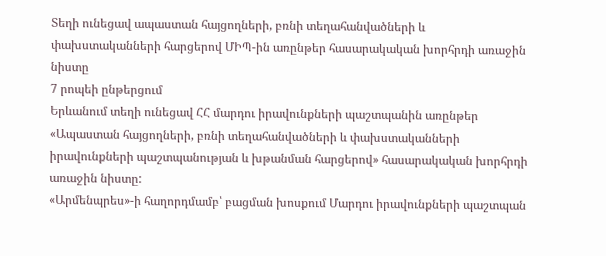Տեղի ունեցավ ապաստան հայցողների, բռնի տեղահանվածների և փախստականների հարցերով ՄԻՊ-ին առընթեր հասարակական խորհրդի առաջին նիստը
7 րոպեի ընթերցում
Երևանում տեղի ունեցավ ՀՀ մարդու իրավունքների պաշտպանին առընթեր «Ապաստան հայցողների, բռնի տեղահանվածների և փախստականների իրավունքների պաշտպանության և խթանման հարցերով» հասարակական խորհրդի առաջին նիստը:
«Արմենպրես»-ի հաղորդմամբ՝ բացման խոսքում Մարդու իրավունքների պաշտպան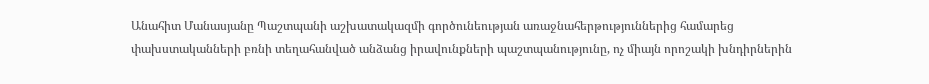Անահիտ Մանասյանը Պաշտպանի աշխատակազմի գործունեության առաջնահերթություններից համարեց փախստականների բռնի տեղահանված անձանց իրավունքների պաշտպանությունը, ոչ միայն որոշակի խնդիրներին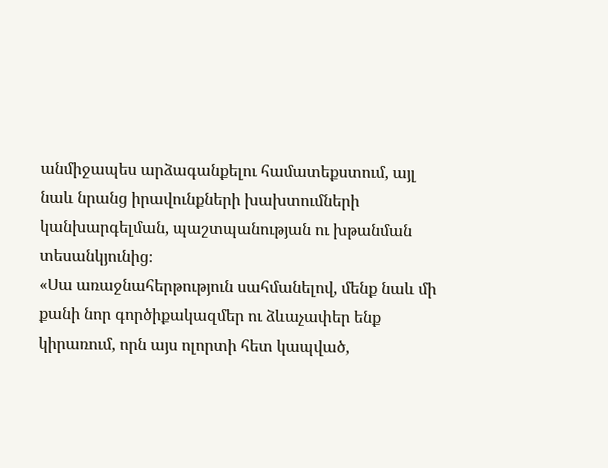անմիջապես արձագանքելու համատեքստում, այլ նաև նրանց իրավունքների խախտումների կանխարգելման, պաշտպանության ու խթանման տեսանկյունից։
«Սա առաջնահերթություն սահմանելով, մենք նաև մի քանի նոր գործիքակազմեր ու ձևաչափեր ենք կիրառում, որն այս ոլորտի հետ կապված,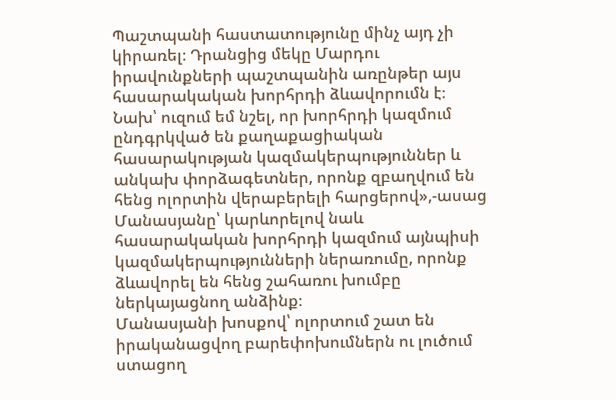Պաշտպանի հաստատությունը մինչ այդ չի կիրառել։ Դրանցից մեկը Մարդու իրավունքների պաշտպանին առընթեր այս հասարակական խորհրդի ձևավորումն է։ Նախ՝ ուզում եմ նշել, որ խորհրդի կազմում ընդգրկված են քաղաքացիական հասարակության կազմակերպություններ և անկախ փորձագետներ, որոնք զբաղվում են հենց ոլորտին վերաբերելի հարցերով»,-ասաց Մանասյանը՝ կարևորելով նաև հասարակական խորհրդի կազմում այնպիսի կազմակերպությունների ներառումը, որոնք ձևավորել են հենց շահառու խումբը ներկայացնող անձինք։
Մանասյանի խոսքով՝ ոլորտում շատ են իրականացվող բարեփոխումներն ու լուծում ստացող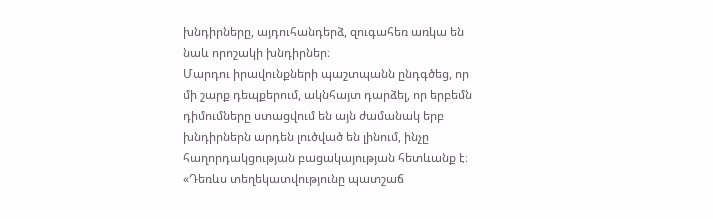խնդիրները, այդուհանդերձ, զուգահեռ առկա են նաև որոշակի խնդիրներ։
Մարդու իրավունքների պաշտպանն ընդգծեց, որ մի շարք դեպքերում, ակնհայտ դարձել, որ երբեմն դիմումները ստացվում են այն ժամանակ երբ խնդիրներն արդեն լուծված են լինում, ինչը հաղորդակցության բացակայության հետևանք է։
«Դեռևս տեղեկատվությունը պատշաճ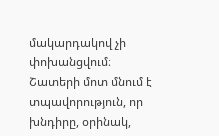մակարդակով չի փոխանցվում։ Շատերի մոտ մնում է տպավորություն, որ խնդիրը, օրինակ,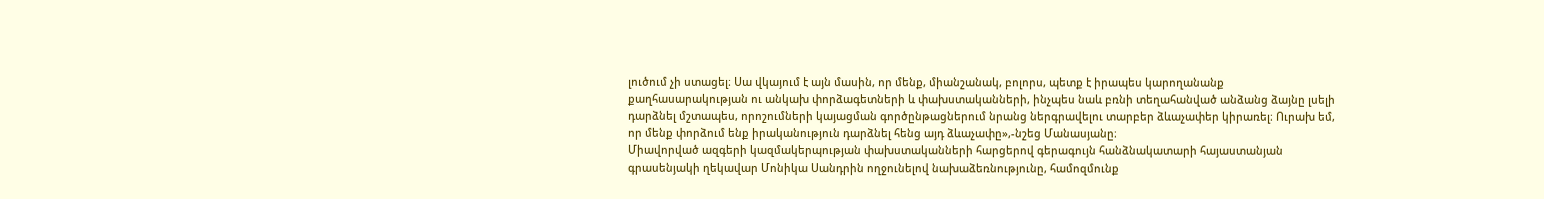լուծում չի ստացել։ Սա վկայում է այն մասին, որ մենք, միանշանակ, բոլորս, պետք է իրապես կարողանանք քաղհասարակության ու անկախ փորձագետների և փախստականների, ինչպես նաև բռնի տեղահանված անձանց ձայնը լսելի դարձնել մշտապես, որոշումների կայացման գործընթացներում նրանց ներգրավելու տարբեր ձևաչափեր կիրառել։ Ուրախ եմ, որ մենք փորձում ենք իրականություն դարձնել հենց այդ ձևաչափը»,-նշեց Մանասյանը։
Միավորված ազգերի կազմակերպության փախստականների հարցերով գերագույն հանձնակատարի հայաստանյան գրասենյակի ղեկավար Մոնիկա Սանդրին ողջունելով նախաձեռնությունը, համոզմունք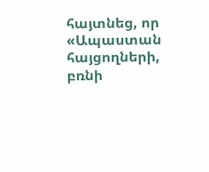հայտնեց, որ «Ապաստան հայցողների, բռնի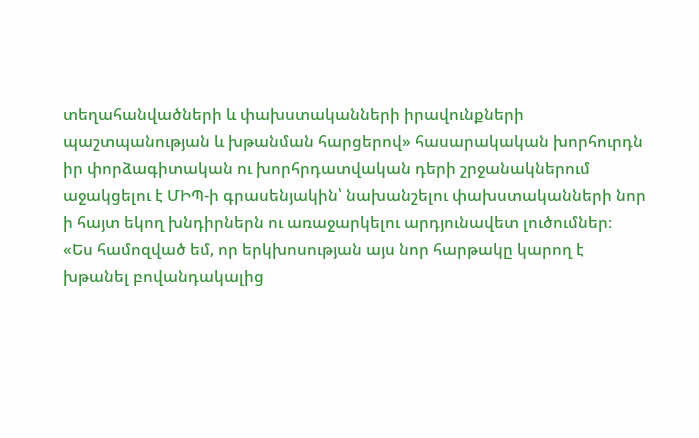տեղահանվածների և փախստականների իրավունքների պաշտպանության և խթանման հարցերով» հասարակական խորհուրդն իր փորձագիտական ու խորհրդատվական դերի շրջանակներում աջակցելու է ՄԻՊ-ի գրասենյակին՝ նախանշելու փախստականների նոր ի հայտ եկող խնդիրներն ու առաջարկելու արդյունավետ լուծումներ։
«Ես համոզված եմ, որ երկխոսության այս նոր հարթակը կարող է խթանել բովանդակալից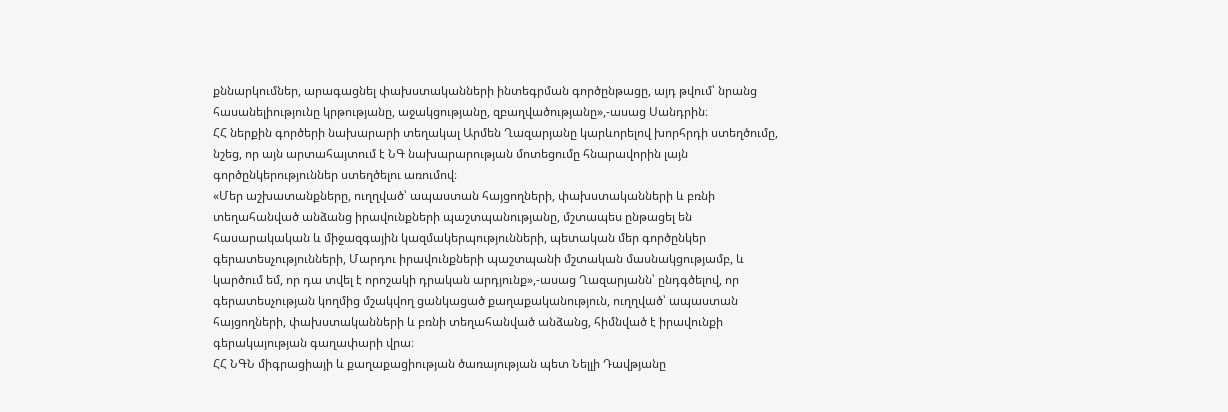քննարկումներ, արագացնել փախստականների ինտեգրման գործընթացը, այդ թվում՝ նրանց հասանելիությունը կրթությանը, աջակցությանը, զբաղվածությանը»,-ասաց Սանդրին։
ՀՀ ներքին գործերի նախարարի տեղակալ Արմեն Ղազարյանը կարևորելով խորհրդի ստեղծումը, նշեց, որ այն արտահայտում է ՆԳ նախարարության մոտեցումը հնարավորին լայն գործընկերություններ ստեղծելու առումով։
«Մեր աշխատանքները, ուղղված՝ ապաստան հայցողների, փախստականների և բռնի տեղահանված անձանց իրավունքների պաշտպանությանը, մշտապես ընթացել են հասարակական և միջազգային կազմակերպությունների, պետական մեր գործընկեր գերատեսչությունների, Մարդու իրավունքների պաշտպանի մշտական մասնակցությամբ, և կարծում եմ, որ դա տվել է որոշակի դրական արդյունք»,-ասաց Ղազարյանն՝ ընդգծելով, որ գերատեսչության կողմից մշակվող ցանկացած քաղաքականություն, ուղղված՝ ապաստան հայցողների, փախստականների և բռնի տեղահանված անձանց, հիմնված է իրավունքի գերակայության գաղափարի վրա։
ՀՀ ՆԳՆ միգրացիայի և քաղաքացիության ծառայության պետ Նելլի Դավթյանը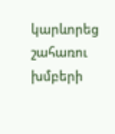կարևորեց շահառու խմբերի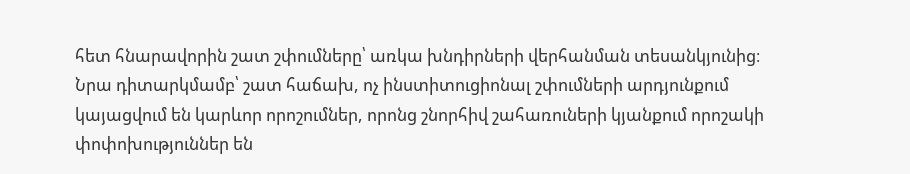հետ հնարավորին շատ շփումները՝ առկա խնդիրների վերհանման տեսանկյունից։
Նրա դիտարկմամբ՝ շատ հաճախ, ոչ ինստիտուցիոնալ շփումների արդյունքում կայացվում են կարևոր որոշումներ, որոնց շնորհիվ շահառուների կյանքում որոշակի փոփոխություններ են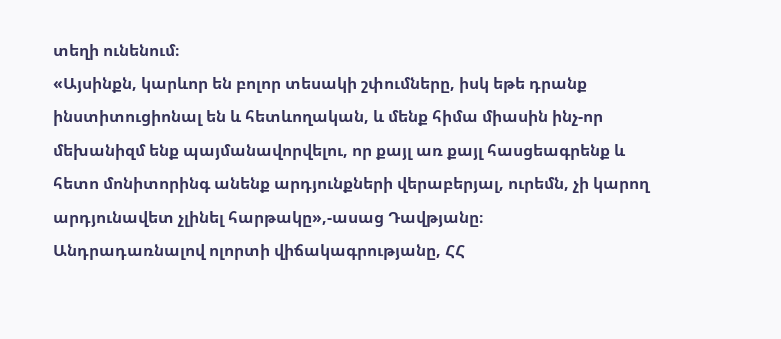տեղի ունենում։
«Այսինքն, կարևոր են բոլոր տեսակի շփումները, իսկ եթե դրանք ինստիտուցիոնալ են և հետևողական, և մենք հիմա միասին ինչ-որ մեխանիզմ ենք պայմանավորվելու, որ քայլ առ քայլ հասցեագրենք և հետո մոնիտորինգ անենք արդյունքների վերաբերյալ, ուրեմն, չի կարող արդյունավետ չլինել հարթակը»,-ասաց Դավթյանը։
Անդրադառնալով ոլորտի վիճակագրությանը, ՀՀ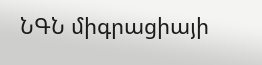ՆԳՆ միգրացիայի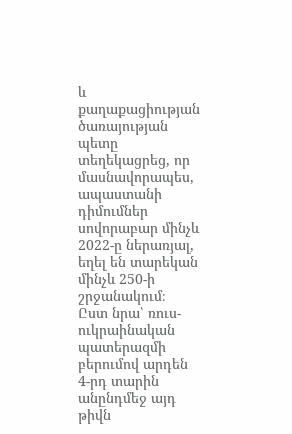և քաղաքացիության ծառայության պետը տեղեկացրեց, որ մասնավորապես, ապաստանի դիմումներ սովորաբար մինչև 2022-ը ներառյալ, եղել են տարեկան մինչև 250-ի շրջանակում։
Ըստ նրա՝ ռուս-ուկրաինական պատերազմի բերումով արդեն 4-րդ տարին անընդմեջ այդ թիվն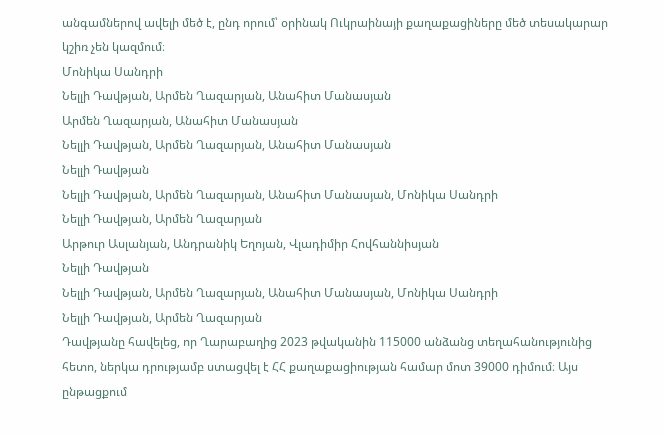անգամներով ավելի մեծ է, ընդ որում՝ օրինակ Ուկրաինայի քաղաքացիները մեծ տեսակարար կշիռ չեն կազմում։
Մոնիկա Սանդրի
Նելլի Դավթյան, Արմեն Ղազարյան, Անահիտ Մանասյան
Արմեն Ղազարյան, Անահիտ Մանասյան
Նելլի Դավթյան, Արմեն Ղազարյան, Անահիտ Մանասյան
Նելլի Դավթյան
Նելլի Դավթյան, Արմեն Ղազարյան, Անահիտ Մանասյան, Մոնիկա Սանդրի
Նելլի Դավթյան, Արմեն Ղազարյան
Արթուր Ասլանյան, Անդրանիկ Եղոյան, Վլադիմիր Հովհաննիսյան
Նելլի Դավթյան
Նելլի Դավթյան, Արմեն Ղազարյան, Անահիտ Մանասյան, Մոնիկա Սանդրի
Նելլի Դավթյան, Արմեն Ղազարյան
Դավթյանը հավելեց, որ Ղարաբաղից 2023 թվականին 115000 անձանց տեղահանությունից հետո, ներկա դրությամբ ստացվել է ՀՀ քաղաքացիության համար մոտ 39000 դիմում։ Այս ընթացքում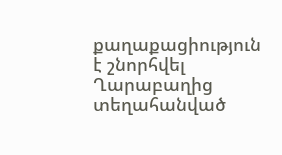քաղաքացիություն է շնորհվել Ղարաբաղից տեղահանված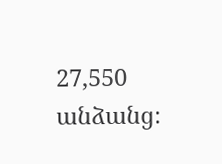27,550 անձանց։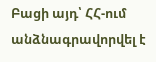Բացի այդ՝ ՀՀ-ում անձնագրավորվել է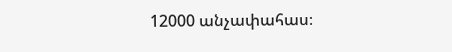12000 անչափահաս։